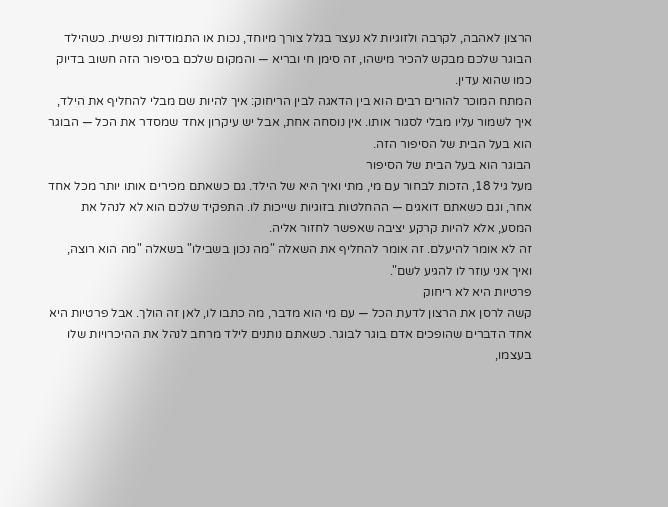הרצון לאהבה, לקרבה ולזוגיות לא נעצר בגלל צורך מיוחד, נכות או התמודדות נפשית. כשהילד הבוגר שלכם מבקש להכיר מישהו, זה סימן חי ובריא — והמקום שלכם בסיפור הזה חשוב בדיוק כמו שהוא עדין.
המתח המוכר להורים רבים הוא בין הדאגה לבין הריחוק: איך להיות שם מבלי להחליף את הילד, איך לשמור עליו מבלי לסגור אותו. אין נוסחה אחת, אבל יש עיקרון אחד שמסדר את הכל — הבוגר הוא בעל הבית של הסיפור הזה.
הבוגר הוא בעל הבית של הסיפור
מעל גיל 18, הזכות לבחור עם מי, מתי ואיך היא של הילד. גם כשאתם מכירים אותו יותר מכל אחד אחר, וגם כשאתם דואגים — ההחלטות בזוגיות שייכות לו. התפקיד שלכם הוא לא לנהל את המסע, אלא להיות קרקע יציבה שאפשר לחזור אליה.
זה לא אומר להיעלם. זה אומר להחליף את השאלה "מה נכון בשבילו" בשאלה "מה הוא רוצה, ואיך אני עוזר לו להגיע לשם".
פרטיות היא לא ריחוק
קשה לרסן את הרצון לדעת הכל — עם מי הוא מדבר, מה כתבו לו, לאן זה הולך. אבל פרטיות היא אחד הדברים שהופכים אדם בוגר לבוגר. כשאתם נותנים לילד מרחב לנהל את ההיכרויות שלו בעצמו,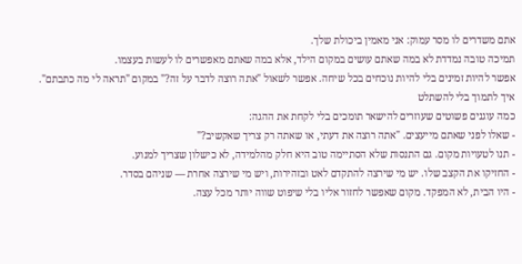אתם משדרים לו מסר עמוק: אני מאמין ביכולת שלך.
תמיכה טובה נמדדת לא במה שאתם עושים במקום הילד, אלא במה שאתם מאפשרים לו לעשות בעצמו.
אפשר להיות זמינים בלי להיות נוכחים בכל שיחה. אפשר לשאול "אתה רוצה לדבר על זה?" במקום "תראה לי מה כתבתם".
איך לתמוך בלי להשתלט
כמה עוגנים פשוטים שעוזרים להישאר תומכים בלי לקחת את ההגה:
- שאלו לפני שאתם מייעצים. "אתה רוצה את דעתי, או שאתה רק צריך שאקשיב?"
- תנו לטעויות מקום. גם התנסות שלא הסתיימה טוב היא חלק מהלמידה, לא כישלון שצריך למנוע.
- החזיקו את הקצב שלו. יש מי שירצה להתקדם לאט ובזהירות, ויש מי שירצה אחרת — שניהם בסדר.
- היו הבית, לא המפקד. מקום שאפשר לחזור אליו בלי שיפוט שווה יותר מכל עצה.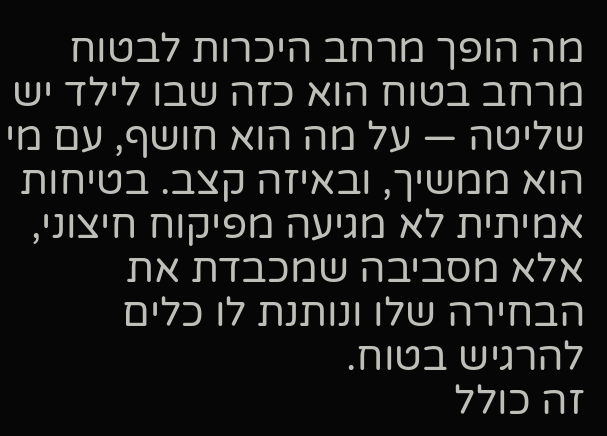מה הופך מרחב היכרות לבטוח
מרחב בטוח הוא כזה שבו לילד יש שליטה — על מה הוא חושף, עם מי הוא ממשיך, ובאיזה קצב. בטיחות אמיתית לא מגיעה מפיקוח חיצוני, אלא מסביבה שמכבדת את הבחירה שלו ונותנת לו כלים להרגיש בטוח.
זה כולל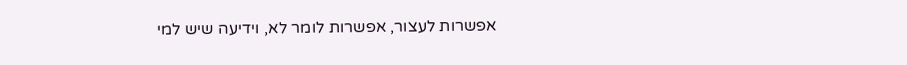אפשרות לעצור, אפשרות לומר לא, וידיעה שיש למי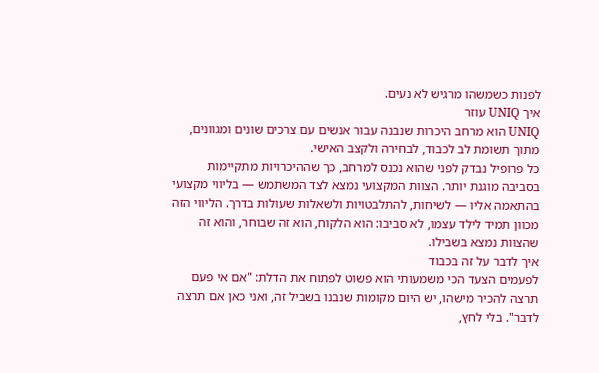לפנות כשמשהו מרגיש לא נעים.
איך UNIQ עוזר
UNIQ הוא מרחב היכרות שנבנה עבור אנשים עם צרכים שונים ומגוונים, מתוך תשומת לב לכבוד, לבחירה ולקצב האישי.
כל פרופיל נבדק לפני שהוא נכנס למרחב, כך שההיכרויות מתקיימות בסביבה מוגנת יותר. הצוות המקצועי נמצא לצד המשתמש — בליווי מקצועי בהתאמה אליו — לשיחות, להתלבטויות ולשאלות שעולות בדרך. הליווי הזה מכוון תמיד לילד עצמו, לא סביבו: הוא הלקוח, הוא זה שבוחר, והוא זה שהצוות נמצא בשבילו.
איך לדבר על זה בכבוד
לפעמים הצעד הכי משמעותי הוא פשוט לפתוח את הדלת: "אם אי פעם תרצה להכיר מישהו, יש היום מקומות שנבנו בשביל זה, ואני כאן אם תרצה לדבר". בלי לחץ,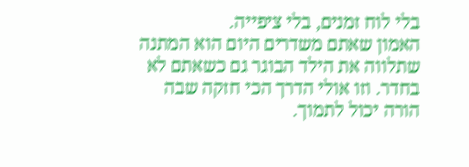בלי לוח זמנים, בלי ציפייה.
האמון שאתם משדרים היום הוא המתנה שתלווה את הילד הבוגר גם כשאתם לא בחדר. וזו אולי הדרך הכי חזקה שבה הורה יכול לתמוך.